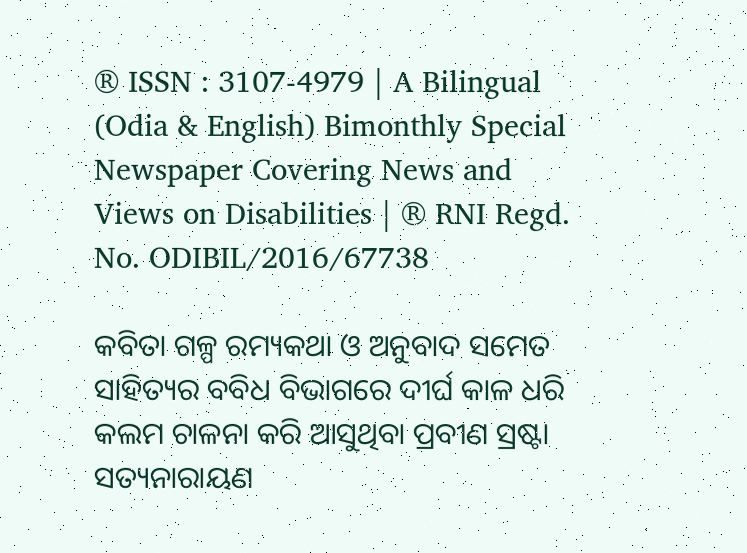® ISSN : 3107-4979 | A Bilingual (Odia & English) Bimonthly Special Newspaper Covering News and Views on Disabilities | ® RNI Regd. No. ODIBIL/2016/67738

କବିତା ଗଳ୍ପ ରମ୍ୟକଥା ଓ ଅନୁବାଦ ସମେତ ସାହିତ୍ୟର ବବିଧ ବିଭାଗରେ ଦୀର୍ଘ କାଳ ଧରି କଲମ ଚାଳନା କରି ଆସୁଥିବା ପ୍ରବୀଣ ସ୍ରଷ୍ଟା ସତ୍ୟନାରାୟଣ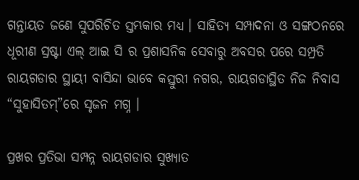ଗନ୍ତାୟତ ଜଣେ ସୁପରିଚିତ ସ୍ତମ୍ଭକାର ମଧ୍ୟ । ସାହିତ୍ୟ ସମ୍ପାଦନା ଓ ସଙ୍ଗଠନରେ ଧୂରୀଣ ସ୍ରଷ୍ଟା ଏଲ୍ ଆଇ ସି ର ପ୍ରଶାସନିକ ସେବାରୁ ଅବସର ପରେ ସମ୍ପ୍ରତି ରାୟଗଡାର ସ୍ଥାୟୀ ବାସିନ୍ଦା ଭାବେ କସ୍ତୁରୀ ନଗର, ରାୟଗଡାସ୍ଥିତ ନିଜ ନିବାସ “ସୁହାସିତମ୍”ରେ ସୃଜନ ମଗ୍ନ ।

ପ୍ରଖର ପ୍ରତିଭା ସମ୍ପନ୍ନ ରାୟଗଡାର ସୁଖ୍ୟାତ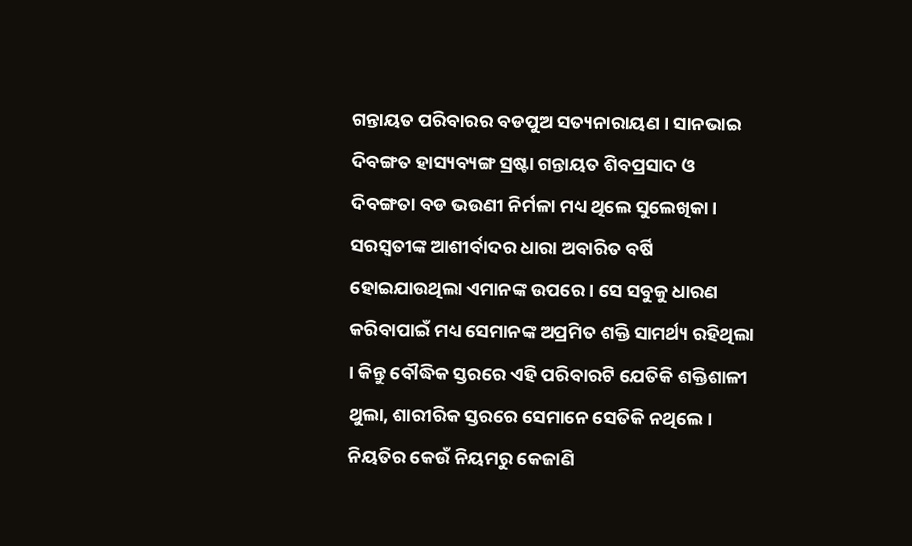ଗନ୍ତାୟତ ପରିବାରର ବଡପୁଅ ସତ୍ୟନାରାୟଣ । ସାନଭାଇ ଦିବଙ୍ଗତ ହାସ୍ୟବ୍ୟଙ୍ଗ ସ୍ରଷ୍ଟା ଗନ୍ତାୟତ ଶିବପ୍ରସାଦ ଓ ଦିବଙ୍ଗତା ବଡ ଭଉଣୀ ନିର୍ମଳା ମଧ୍ୟ ଥିଲେ ସୁଲେଖିକା। ସରସ୍ୱତୀଙ୍କ ଆଶୀର୍ବାଦର ଧାରା ଅବାରିତ ବର୍ଷି ହୋଇଯାଉଥିଲା ଏମାନଙ୍କ ଉପରେ । ସେ ସବୁକୁ ଧାରଣ କରିବାପାଇଁ ମଧ୍ୟ ସେମାନଙ୍କ ଅପ୍ରମିତ ଶକ୍ତି ସାମର୍ଥ୍ୟ ରହିଥିଲା । କିନ୍ତୁ ବୌଦ୍ଧିକ ସ୍ତରରେ ଏହି ପରିବାରଟି ଯେତିକି ଶକ୍ତିଶାଳୀ ଥୁଲା, ଶାରୀରିକ ସ୍ତରରେ ସେମାନେ ସେତିକି ନଥିଲେ । ନିୟତିର କେଉଁ ନିୟମରୁ କେଜାଣି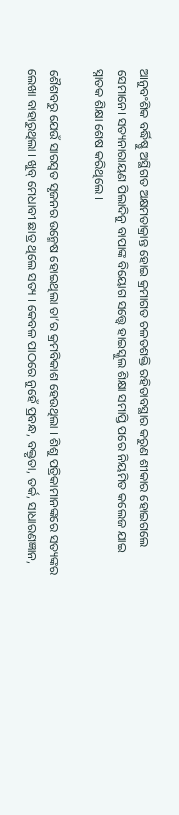ଆନୁବଂଶିକ ବର୍ଦ୍ଧିଷ୍ଣୁ ଅସ୍ଥିଗତ ଅକ୍ଷମତାକ୍ରାନ୍ତ ହୋଇ କ୍ରମାଗତ ଚଳତଶକ୍ତି ରହିତାବସ୍ଥାର କରୁଣ ଶୀକାର ହୋଇଗଲେ ସେମାନେ। ସତ୍ୟନାରାୟଣ ପିଲାଦିନୁ ବାପାଙ୍କ ବିୟୋଗ ସତ୍ତ୍ୱେ ହାଇସ୍କୁଲ ଶିକ୍ଷା ସମାପ୍ତି ପରେ ନିୟମିତ କଲେଜ ଯାଇ ସ୍ନାତକ ଶିକ୍ଷା ଶେଷ କରିଥିଲେ ।

ଶୈଶବରୁ ଯେଉଁ ସାରସ୍ଵତ ସୃଜନର ଉନ୍ମେଷ ହୋଇଥିଲା ତା’ର କ୍ରମବିକାଶ ହେଉଥିଲା । ଶିଶୁ ପତ୍ରିକାମାନଙ୍କରେ ସତ୍ୟଙ୍କର ଲେଖା ବାହାରୁଥିଲା । ଖୁବ୍ ମେଧାବୀ ଛାତ୍ର ଥିଲେ ସତ୍ୟ । କେବଳ ପାଠରେ ନୁହେଁ ପ୍ରବନ୍ଧ, ବକ୍ତୃତା, ତର୍କ, ସାଧାରଣଜ୍ଞାନ,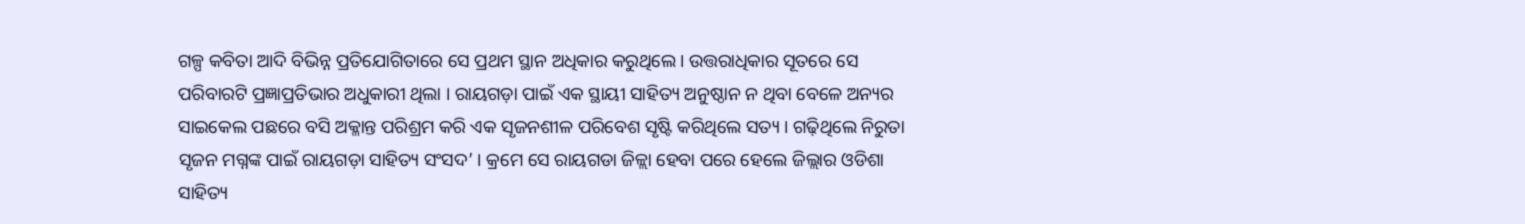ଗଳ୍ପ କବିତା ଆଦି ବିଭିନ୍ନ ପ୍ରତିଯୋଗିତାରେ ସେ ପ୍ରଥମ ସ୍ଥାନ ଅଧିକାର କରୁଥିଲେ । ଉତ୍ତରାଧିକାର ସୂତରେ ସେ ପରିବାରଟି ପ୍ରଜ୍ଞାପ୍ରତିଭାର ଅଧୁକାରୀ ଥିଲା । ରାୟଗଡ଼ା ପାଇଁ ଏକ ସ୍ଥାୟୀ ସାହିତ୍ୟ ଅନୁଷ୍ଠାନ ନ ଥିବା ବେଳେ ଅନ୍ୟର ସାଇକେଲ ପଛରେ ବସି ଅକ୍ଳାନ୍ତ ପରିଶ୍ରମ କରି ଏକ ସୃଜନଶୀଳ ପରିବେଶ ସୃଷ୍ଟି କରିଥିଲେ ସତ୍ୟ । ଗଢ଼ିଥିଲେ ନିରୁତା ସୃଜନ ମଗ୍ନଙ୍କ ପାଇଁ ରାୟଗଡ଼ା ସାହିତ୍ୟ ସଂସଦ’ । କ୍ରମେ ସେ ରାୟଗଡା ଜିଳ୍ଲା ହେବା ପରେ ହେଲେ ଜିଲ୍ଲାର ଓଡିଶା ସାହିତ୍ୟ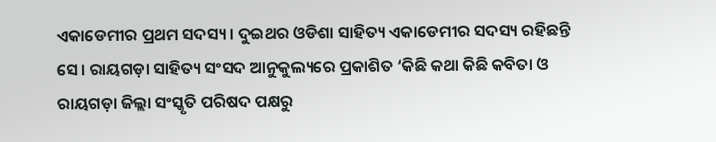ଏକାଡେମୀର ପ୍ରଥମ ସଦସ୍ୟ । ଦୁଇଥର ଓଡିଶା ସାହିତ୍ୟ ଏକାଡେମୀର ସଦସ୍ୟ ରହିଛନ୍ତି ସେ। ରାୟଗଡ଼ା ସାହିତ୍ୟ ସଂସଦ ଆନୁକୁଲ୍ୟରେ ପ୍ରକାଶିତ ‘କିଛି କଥା କିଛି କବିତା ଓ ରାୟଗଡ଼ା ଜିଲ୍ଲା ସଂସ୍କୃତି ପରିଷଦ ପକ୍ଷରୁ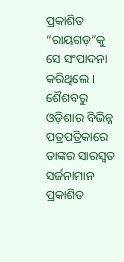ପ୍ରକାଶିତ “ରାୟଗଡ଼”କୁ ସେ ସଂପାଦନା କରିଥିଲେ । ଶୈଶବରୁ ଓଡ଼ିଶାର ବିଭିନ୍ନ ପତ୍ରପତ୍ରିକାରେ ତାଙ୍କର ସାରସ୍ଵତ ସର୍ଜନାମାନ ପ୍ରକାଶିତ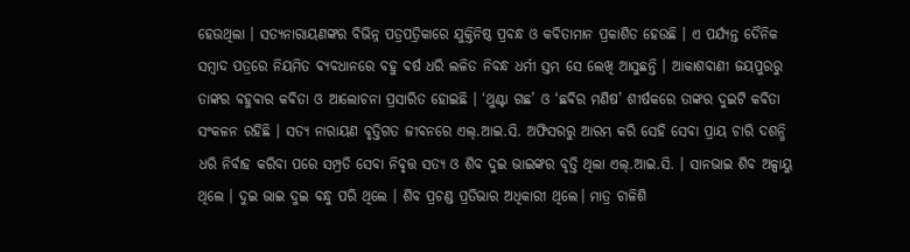ହେଉଥିଲା । ସତ୍ୟନାରାୟଣଙ୍କର ବିଭିନ୍ନ ପତ୍ରପତ୍ରିକାରେ ଯୁକ୍ତିନିଷ୍ଠ ପ୍ରବନ୍ଧ ଓ କବିତାମାନ ପ୍ରକାଶିତ ହେଉଛି । ଏ ପର୍ଯ୍ୟନ୍ତ ଦୈନିକ ସମ୍ବାଦ ପତ୍ରରେ ନିୟମିତ ବ୍ୟବଧାନରେ ବହୁ ବର୍ଷ ଧରି ଲଳିତ ନିବନ୍ଧ ଧର୍ମୀ ସ୍ତମ୍ଭ ସେ ଲେଖି ଆସୁଛନ୍ତି । ଆକାଶବାଣୀ ଜୟପୁରରୁ ତାଙ୍କର ବହୁବାର କବିତା ଓ ଆଲୋଚନା ପ୍ରସାରିତ ହୋଇଛି । ‘ଥୁଣ୍ଟା ଗଛ’ ଓ ‘ଛବିର ମଣିଷ’ ଶୀର୍ଷକରେ ତାଙ୍କର ଦୁଇଟି କବିତା ସଂକଳନ ରହିଛି । ସତ୍ୟ ନାରାୟଣ ବୃତ୍ତିଗତ ଜୀବନରେ ଏଲ୍.ଆଇ.ସି. ଅଫିସରରୁ ଆରମ୍ଭ କରି ସେହି ସେବା ପ୍ରାୟ ଚାରି ଦଶନ୍ଧି ଧରି ନିର୍ବାହ କରିବା ପରେ ସମ୍ପ୍ରତି ସେବା ନିବୃତ୍ତ ସତ୍ୟ ଓ ଶିବ ଦୁଇ ଭାଇଙ୍କର ବୃତ୍ତି ଥିଲା ଏଲ୍.ଆଇ.ସି. । ସାନଭାଇ ଶିବ ଅଳ୍ପାୟୁ ଥିଲେ । ଦୁଇ ଭାଇ ଦୁଇ ବନ୍ଧୁ ପରି ଥିଲେ । ଶିବ ପ୍ରଚଣ୍ଡ ପ୍ରତିଭାର ଅଧିକାରୀ ଥିଲେ। ମାତ୍ର ଚାଳିଶି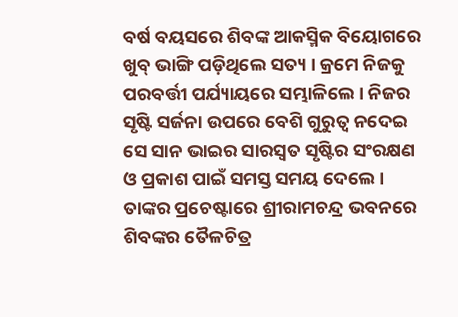ବର୍ଷ ବୟସରେ ଶିବଙ୍କ ଆକସ୍ମିକ ବିୟୋଗରେ ଖୁବ୍ ଭାଙ୍ଗି ପଡ଼ିଥିଲେ ସତ୍ୟ । କ୍ରମେ ନିଜକୁ ପରବର୍ତ୍ତୀ ପର୍ଯ୍ୟାୟରେ ସମ୍ଭାଳିଲେ । ନିଜର ସୃଷ୍ଟି ସର୍ଜନା ଉପରେ ବେଶି ଗୁରୁତ୍ୱ ନଦେଇ ସେ ସାନ ଭାଇର ସାରସ୍ବତ ସୃଷ୍ଟିର ସଂରକ୍ଷଣ ଓ ପ୍ରକାଶ ପାଇଁ ସମସ୍ତ ସମୟ ଦେଲେ । ତାଙ୍କର ପ୍ରଚେଷ୍ଟାରେ ଶ୍ରୀରାମଚନ୍ଦ୍ର ଭବନରେ ଶିବଙ୍କର ତୈଳଚିତ୍ର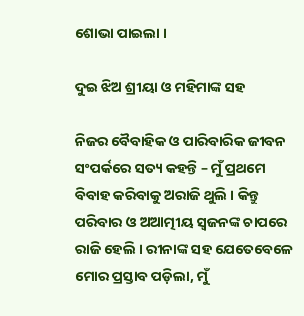ଶୋଭା ପାଇଲା ।

ଦୁଇ ଝିଅ ଶ୍ରୀୟା ଓ ମହିମାଙ୍କ ସହ

ନିଜର ବୈବାହିକ ଓ ପାରିବାରିକ ଜୀବନ ସଂପର୍କରେ ସତ୍ୟ କହନ୍ତି – ମୁଁ ପ୍ରଥମେ ବିବାହ କରିବାକୁ ଅରାଜି ଥୁଲି । କିନ୍ତୁ ପରିବାର ଓ ଅଆତ୍ମୀୟ ସ୍ଵଜନଙ୍କ ଚାପରେ ରାଜି ହେଲି । ରୀନାଙ୍କ ସହ ଯେତେବେଳେ ମୋର ପ୍ରସ୍ତାବ ପଡ଼ିଲା, ମୁଁ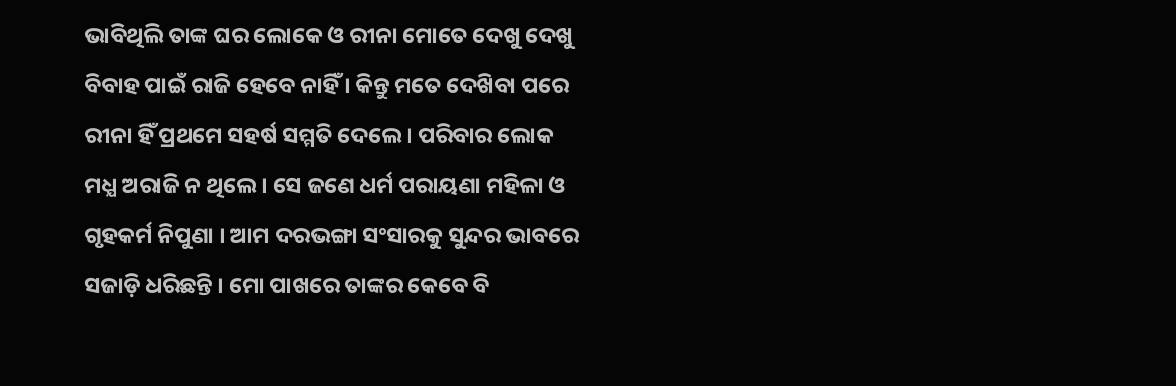ଭାବିଥିଲି ତାଙ୍କ ଘର ଲୋକେ ଓ ରୀନା ମୋତେ ଦେଖୁ ଦେଖୁ ବିବାହ ପାଇଁ ରାଜି ହେବେ ନାହିଁ । କିନ୍ତୁ ମତେ ଦେଖ‌ିବା ପରେ ରୀନା ହିଁ ପ୍ରଥମେ ସହର୍ଷ ସମ୍ମତି ଦେଲେ । ପରିବାର ଲୋକ ମଧ୍ଯ ଅରାଜି ନ ଥିଲେ । ସେ ଜଣେ ଧର୍ମ ପରାୟଣା ମହିଳା ଓ ଗୃହକର୍ମ ନିପୁଣା । ଆମ ଦରଭଙ୍ଗା ସଂସାରକୁ ସୁନ୍ଦର ଭାବରେ ସଜାଡ଼ି ଧରିଛନ୍ତି । ମୋ ପାଖରେ ତାଙ୍କର କେବେ ବି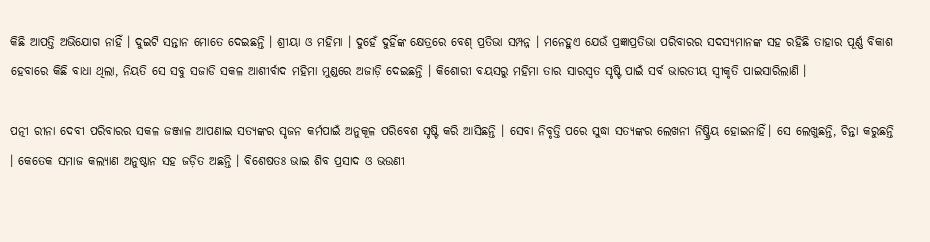କିଛି ଆପତ୍ତି ଅଭିଯୋଗ ନାହିଁ । ଦୁଇଟି ସନ୍ତାନ ମୋତେ ଦେଇଛନ୍ତି । ଶ୍ରୀୟା ଓ ମହିମା । ଦୁହେଁ ଦୁହିଁଙ୍କ କ୍ଷେତ୍ରରେ ବେଶ୍ ପ୍ରତିଭା ସମ୍ପନ୍ନ । ମନେହୁଏ ଯେଉଁ ପ୍ରଜ୍ଞାପ୍ରତିଭା ପରିବାରର ସଦସ୍ୟମାନଙ୍କ ସହ ରହିଛି ତାହାର ପୂର୍ଣ୍ଣ ବିକାଶ ହେବାରେ କିଛି ବାଧା ଥିଲା, ନିୟତି ସେ ସବୁ ସଜାଡି ସକଳ ଆଶୀର୍ବାଦ ମହିମା ମୁଣ୍ଡରେ ଅଜାଡ଼ି ଦେଇଛନ୍ତି । କିଶୋରୀ ବୟସରୁ ମହିମା ତାର ସାରସ୍ଵତ ସୃଷ୍ଟି ପାଇଁ ସର୍ବ ଭାରତୀୟ ସ୍ୱୀକୃତି ପାଇସାରିଲାଣି ।

ପତ୍ନୀ ରୀନା ଦେବୀ ପରିବାରର ସକଳ ଜଞ୍ଜାଳ ଆପଣାଇ ସତ୍ୟଙ୍କର ସୃଜନ କର୍ମପାଇଁ ଅନୁକୂଳ ପରିବେଶ ସୃଷ୍ଟି କରି ଆସିଛନ୍ତି । ସେବା ନିବୃତ୍ତି ପରେ ସୁଦ୍ଧା ସତ୍ୟଙ୍କର ଲେଖନୀ ନିଷ୍କ୍ରିୟ ହୋଇନାହିଁ। ସେ ଲେଖୁଛନ୍ତି, ଚିନ୍ତା କରୁଛନ୍ତି । କେତେକ ସମାଜ କଲ୍ୟାଣ ଅନୁଷ୍ଠାନ ସହ ଜଡ଼ିତ ଅଛନ୍ତି । ବିଶେଷତଃ ଭାଇ ଶିବ ପ୍ରସାଦ ଓ ଭଉଣୀ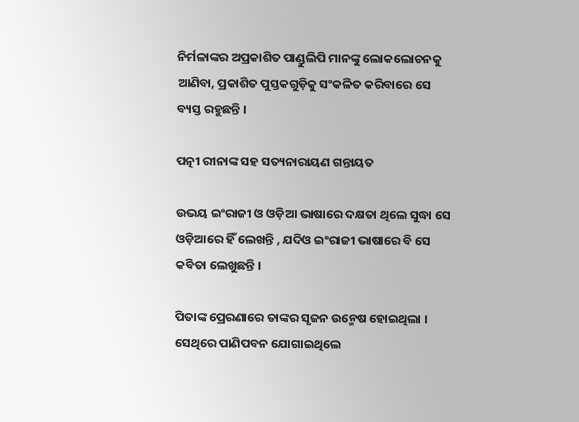ନିର୍ମଳାଙ୍କର ଅପ୍ରକାଶିତ ପାଣ୍ଡୁଲିପି ମାନଙ୍କୁ ଲୋକଲୋଚନକୁ ଆଣିବା, ପ୍ରକାଶିତ ପୁସ୍ତକଗୁଡ଼ିକୁ ସଂକଳିତ କରିବାରେ ସେ ବ୍ୟସ୍ତ ରହୁଛନ୍ତି ।

ପତ୍ନୀ ରୀନାଙ୍କ ସହ ସତ୍ୟନାରାୟଣ ଗନ୍ତାୟତ

ଉଭୟ ଇଂରାଜୀ ଓ ଓଡ଼ିଆ ଭାଷାରେ ଦକ୍ଷତା ଥିଲେ ସୁଦ୍ଧା ସେ ଓଡ଼ିଆରେ ହିଁ ଲେଖନ୍ତି , ଯଦିଓ ଇଂରାଜୀ ଭାଷାରେ ବି ସେ କବିତା ଲେଖୁଛନ୍ତି ।

ପିତାଙ୍କ ପ୍ରେରଣାରେ ତାଙ୍କର ସୃଜନ ଉନ୍ମେଷ ହୋଇଥିଲା । ସେଥିରେ ପାଣିପବନ ଯୋଗାଇଥିଲେ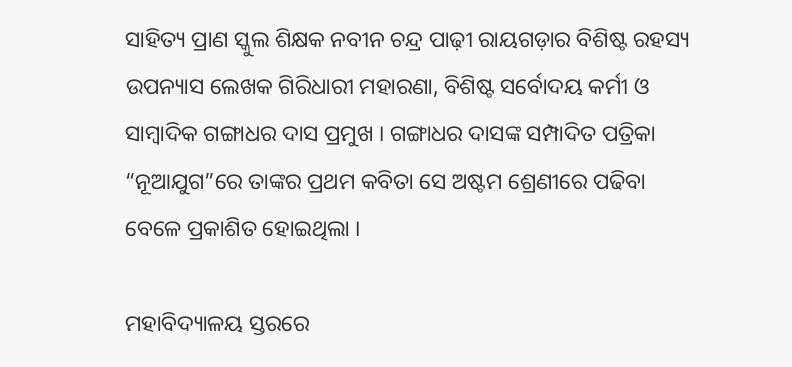ସାହିତ୍ୟ ପ୍ରାଣ ସ୍କୁଲ ଶିକ୍ଷକ ନବୀନ ଚନ୍ଦ୍ର ପାଢ଼ୀ ରାୟଗଡ଼ାର ବିଶିଷ୍ଟ ରହସ୍ୟ ଉପନ୍ୟାସ ଲେଖକ ଗିରିଧାରୀ ମହାରଣା, ବିଶିଷ୍ଟ ସର୍ବୋଦୟ କର୍ମୀ ଓ ସାମ୍ବାଦିକ ଗଙ୍ଗାଧର ଦାସ ପ୍ରମୁଖ । ଗଙ୍ଗାଧର ଦାସଙ୍କ ସମ୍ପାଦିତ ପତ୍ରିକା “ନୂଆଯୁଗ”ରେ ତାଙ୍କର ପ୍ରଥମ କବିତା ସେ ଅଷ୍ଟମ ଶ୍ରେଣୀରେ ପଢିବା ବେଳେ ପ୍ରକାଶିତ ହୋଇଥିଲା ।

ମହାବିଦ୍ୟାଳୟ ସ୍ତରରେ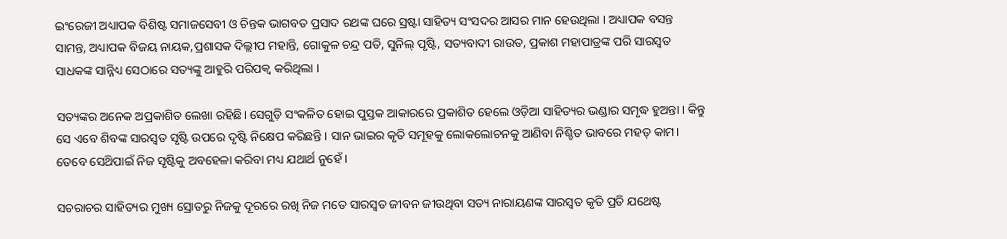ଇଂରେଜୀ ଅଧ୍ୟାପକ ବିଶିଷ୍ଟ ସମାଜସେବୀ ଓ ଚିନ୍ତକ ଭାଗବତ ପ୍ରସାଦ ରଥଙ୍କ ଘରେ ସ୍ରଷ୍ଟା ସାହିତ୍ୟ ସଂସଦର ଆସର ମାନ ହେଉଥିଲା । ଅଧ୍ୟାପକ ବସନ୍ତ ସାମନ୍ତ, ଅଧ୍ୟାପକ ବିଜୟ ନାୟକ,ପ୍ରଶାସକ ଦିଲ୍ଲୀପ ମହାନ୍ତି, ଗୋକୁଳ ଚନ୍ଦ୍ର ପତି, ସୁନିଲ୍‌ ପୃଷ୍ଟି, ସତ୍ୟବାଦୀ ରାଉତ, ପ୍ରକାଶ ମହାପାତ୍ରଙ୍କ ପରି ସାରସ୍ଵତ ସାଧକଙ୍କ ସାନ୍ନିଧ୍ୟ ସେଠାରେ ସତ୍ୟଙ୍କୁ ଆହୁରି ପରିପକ୍ଵ କରିଥିଲା ।

ସତ୍ୟଙ୍କର ଅନେକ ଅପ୍ରକାଶିତ ଲେଖା ରହିଛି। ସେଗୁଡ଼ି ସଂକଳିତ ହୋଇ ପୁସ୍ତକ ଆକାରରେ ପ୍ରକାଶିତ ହେଲେ ଓଡ଼ିଆ ସାହିତ୍ୟର ଭଣ୍ଡାର ସମୃଦ୍ଧ ହୁଅନ୍ତା । କିନ୍ତୁ ସେ ଏବେ ଶିବଙ୍କ ସାରସ୍ଵତ ସୃଷ୍ଟି ଉପରେ ଦୃଷ୍ଟି ନିକ୍ଷେପ କରିଛନ୍ତି । ସାନ ଭାଇର କୃତି ସମୂହକୁ ଲୋକଲୋଚନକୁ ଆଣିବା ନିଶ୍ଚିତ ଭାବରେ ମହତ୍ କାମ। ତେବେ ସେଥ‌ିପାଇଁ ନିଜ ସୃଷ୍ଟିକୁ ଅବହେଳା କରିବା ମଧ୍ୟ ଯଥାର୍ଥ ନୁହେଁ ।

ସଚରାଚର ସାହିତ୍ୟର ମୁଖ୍ୟ ସ୍ରୋତରୁ ନିଜକୁ ଦୂରରେ ରଖି ନିଜ ମତେ ସାରସ୍ୱତ ଜୀବନ ଜୀଉଥିବା ସତ୍ୟ ନାରାୟଣଙ୍କ ସାରସ୍ଵତ କୃତି ପ୍ରତି ଯଥେଷ୍ଟ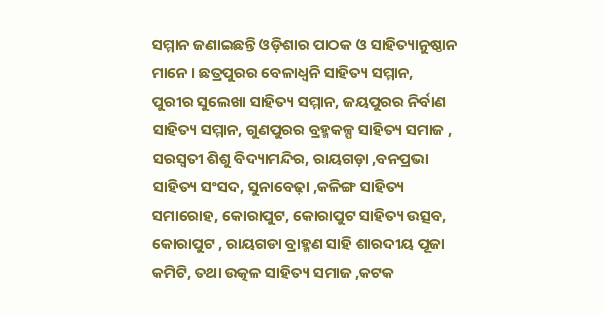ସମ୍ମାନ ଜଣାଇଛନ୍ତି ଓଡ଼ିଶାର ପାଠକ ଓ ସାହିତ୍ୟାନୁଷ୍ଠାନ ମାନେ । ଛତ୍ରପୁରର ବେଳାଧ୍ବନି ସାହିତ୍ୟ ସମ୍ମାନ, ପୁରୀର ସୁଲେଖା ସାହିତ୍ୟ ସମ୍ମାନ, ଜୟପୁରର ନିର୍ବାଣ ସାହିତ୍ୟ ସମ୍ମାନ, ଗୁଣପୁରର ବ୍ରହ୍ମକଳ୍ପ ସାହିତ୍ୟ ସମାଜ , ସରସ୍ୱତୀ ଶିଶୁ ବିଦ୍ୟାମନ୍ଦିର, ରାୟଗଡ଼ା ,ବନପ୍ରଭା ସାହିତ୍ୟ ସଂସଦ, ସୁନାବେଢ଼ା ,କଳିଙ୍ଗ ସାହିତ୍ୟ ସମାରୋହ, କୋରାପୁଟ, କୋରାପୁଟ ସାହିତ୍ୟ ଉତ୍ସବ, କୋରାପୁଟ , ରାୟଗଡା ବ୍ରାହ୍ମଣ ସାହି ଶାରଦୀୟ ପୂଜା କମିଟି, ତଥା ଉତ୍କଳ ସାହିତ୍ୟ ସମାଜ ,କଟକ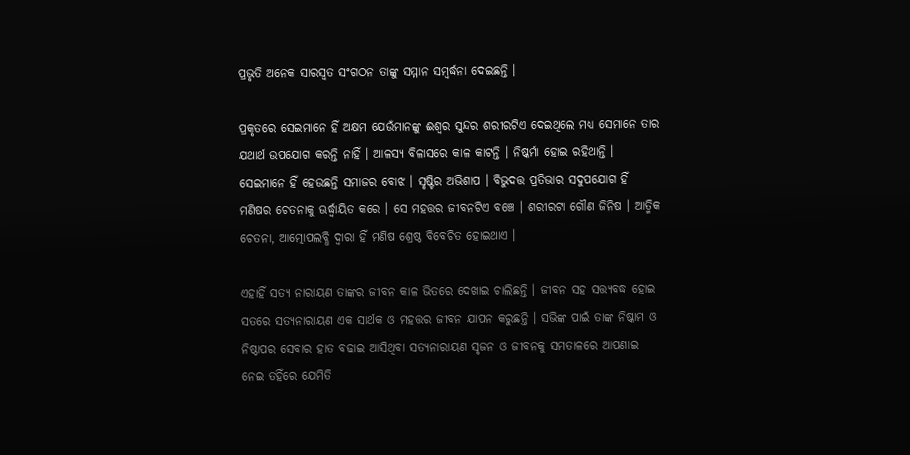ପ୍ରଭୃତି ଅନେକ ସାରସ୍ଵତ ସଂଗଠନ ତାଙ୍କୁ ସମ୍ମାନ ସମ୍ବର୍ଦ୍ଧନା ଦେଇଛନ୍ତି ।

ପ୍ରକୃତରେ ସେଇମାନେ ହିଁ ଅକ୍ଷମ ଯେଉଁମାନଙ୍କୁ ଈଶ୍ୱର ସୁନ୍ଦର ଶରୀରଟିଏ ଦେଇଥିଲେ ମଧ୍ୟ ସେମାନେ ତାର ଯଥାର୍ଥ ଉପଯୋଗ କରନ୍ତି ନାହିଁ । ଆଳସ୍ୟ ବିଳାସରେ କାଳ କାଟନ୍ତି । ନିଷ୍କର୍ମା ହୋଇ ରହିଥାନ୍ତି । ସେଇମାନେ ହିଁ ହେଉଛନ୍ତି ସମାଜର ବୋଝ । ସୃଷ୍ଟିର ଅଭିଶାପ । ବିଭୁଦତ୍ତ ପ୍ରତିଭାର ସଦୁପଯୋଗ ହିଁ ମଣିଷର ଚେତନାକୁ ଊର୍ଦ୍ଧ୍ଵାୟିତ କରେ । ସେ ମହତ୍ତର ଜୀବନଟିଏ ବଞ୍ଚେ । ଶରୀରଟା ଗୌଣ ଜିନିଷ । ଆତ୍ମିକ ଚେତନା, ଆତ୍ମୋପଲବ୍ଧି ଦ୍ୱାରା ହିଁ ମଣିଷ ଶ୍ରେଷ୍ଠ ବିବେଚିତ ହୋଇଥାଏ ।

ଏହାହିଁ ସତ୍ୟ ନାରାୟଣ ତାଙ୍କର ଜୀବନ କାଳ ଭିତରେ ଦେଖାଇ ଚାଲିଛନ୍ତି । ଜୀବନ ସହ ସତ୍ତ୍ୟବଦ୍ଧ ହୋଇ ସତରେ ସତ୍ୟନାରାୟଣ ଏକ ସାର୍ଥକ ଓ ମହତ୍ତର ଜୀବନ ଯାପନ କରୁଛନ୍ତି । ସଭିଙ୍କ ପାଇଁ ତାଙ୍କ ନିଷ୍କାମ ଓ ନିଷ୍ଠାପର ସେବାର ହାତ ବଢାଇ ଆସିଥିବା ସତ୍ୟନାରାୟଣ ସୃଜନ ଓ ଜୀବନକୁ ସମତାଳରେ ଆପଣାଇ ନେଇ ତହିଁରେ ଯେମିତି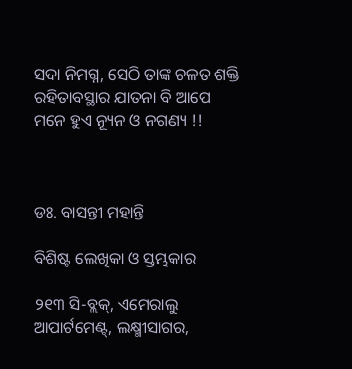ସଦା ନିମଗ୍ନ, ସେଠି ତାଙ୍କ ଚଳତ ଶକ୍ତି ରହିତାବସ୍ଥାର ଯାତନା ବି ଆପେ ମନେ ହୁଏ ନ୍ୟୂନ ଓ ନଗଣ୍ୟ !!



ଡଃ. ବାସନ୍ତୀ ମହାନ୍ତି

ବିଶିଷ୍ଟ ଲେଖିକା ଓ ସ୍ତମ୍ଭକାର

୨୧୩ ସି-ବ୍ଲକ୍, ଏମେରାଲୁ ଆପାର୍ଟମେଣ୍ଟ୍‌, ଲକ୍ଷ୍ମୀସାଗର,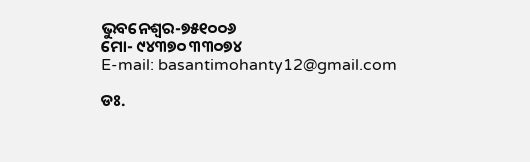ଭୁବନେଶ୍ବର-୭୫୧୦୦୬
ମୋ- ୯୪୩୭୦ ୩୩୦୭୪
E-mail: basantimohanty12@gmail.com

ଡଃ.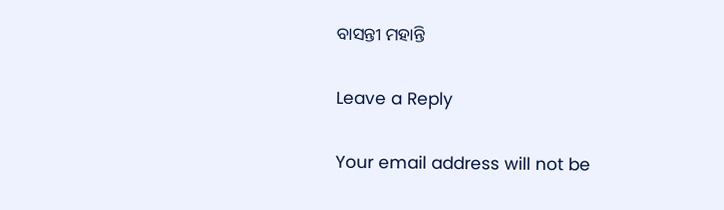ବାସନ୍ତୀ ମହାନ୍ତି

Leave a Reply

Your email address will not be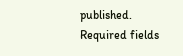published. Required fields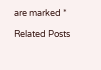are marked *

Related Posts